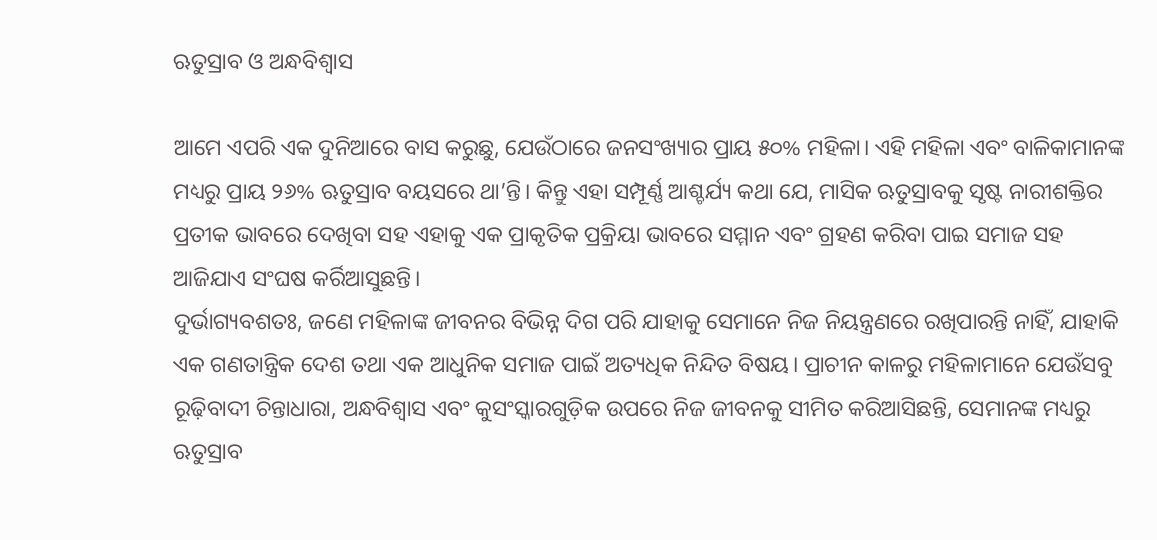ଋତୁସ୍ରାବ ଓ ଅନ୍ଧବିଶ୍ୱାସ

ଆମେ ଏପରି ଏକ ଦୁନିଆରେ ବାସ କରୁଛୁ, ଯେଉଁଠାରେ ଜନସଂଖ୍ୟାର ପ୍ରାୟ ୫୦% ମହିଳା। ଏହି ମହିଳା ଏବଂ ବାଳିକାମାନଙ୍କ ମଧ୍ୟରୁ ପ୍ରାୟ ୨୬% ଋତୁସ୍ରାବ ବୟସରେ ଥା’ନ୍ତି। କିନ୍ତୁ ଏହା ସମ୍ପୂର୍ଣ୍ଣ ଆଶ୍ଚର୍ଯ୍ୟ କଥା ଯେ, ମାସିକ ଋତୁସ୍ରାବକୁ ସୃଷ୍ଟ ନାରୀଶକ୍ତିର ପ୍ରତୀକ ଭାବରେ ଦେଖିବା ସହ ଏହାକୁ ଏକ ପ୍ରାକୃତିକ ପ୍ରକ୍ରିୟା ଭାବରେ ସମ୍ମାନ ଏବଂ ଗ୍ରହଣ କରିବା ପାଇ ସମାଜ ସହ ଆଜିଯାଏ ସଂଘଷ କର୍ରିଆସୁଛନ୍ତି।
ଦୁର୍ଭାଗ୍ୟବଶତଃ, ଜଣେ ମହିଳାଙ୍କ ଜୀବନର ବିଭିନ୍ନ ଦିଗ ପରି ଯାହାକୁ ସେମାନେ ନିଜ ନିୟନ୍ତ୍ରଣରେ ରଖିପାରନ୍ତି ନାହିଁ, ଯାହାକି ଏକ ଗଣତାନ୍ତ୍ରିକ ଦେଶ ତଥା ଏକ ଆଧୁନିକ ସମାଜ ପାଇଁ ଅତ୍ୟଧିକ ନିନ୍ଦିତ ବିଷୟ। ପ୍ରାଚୀନ କାଳରୁ ମହିଳାମାନେ ଯେଉଁସବୁ ରୂଢ଼ିବାଦୀ ଚିନ୍ତାଧାରା, ଅନ୍ଧବିଶ୍ୱାସ ଏବଂ କୁସଂସ୍କାରଗୁଡ଼ିକ ଉପରେ ନିଜ ଜୀବନକୁ ସୀମିତ କରିଆସିଛନ୍ତି, ସେମାନଙ୍କ ମଧ୍ୟରୁ ଋତୁସ୍ରାବ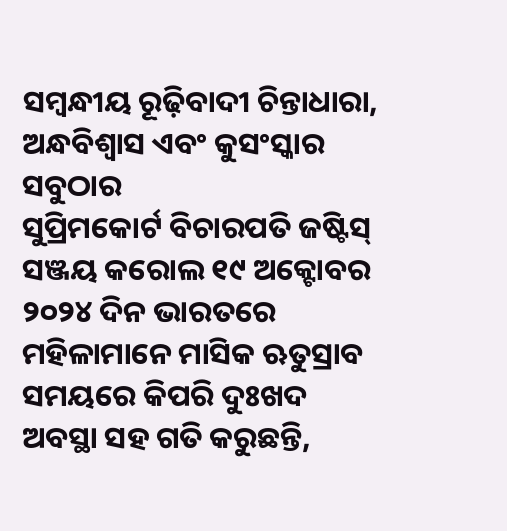ସମ୍ବନ୍ଧୀୟ ରୂଢ଼ିବାଦୀ ଚିନ୍ତାଧାରା, ଅନ୍ଧବିଶ୍ୱାସ ଏବଂ କୁସଂସ୍କାର ସବୁଠାର
ସୁପ୍ରିମକୋର୍ଟ ବିଚାରପତି ଜଷ୍ଟିସ୍‌ ସଞ୍ଜୟ କରୋଲ ୧୯ ଅକ୍ଟୋବର ୨୦୨୪ ଦିନ ଭାରତରେ ମହିଳାମାନେ ମାସିକ ଋତୁସ୍ରାବ ସମୟରେ କିପରି ଦୁଃଖଦ ଅବସ୍ଥା ସହ ଗତି କରୁଛନ୍ତି,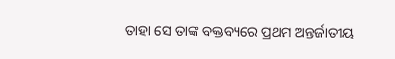ତାହା ସେ ତାଙ୍କ ବକ୍ତବ୍ୟରେ ପ୍ରଥମ ଅନ୍ତର୍ଜାତୀୟ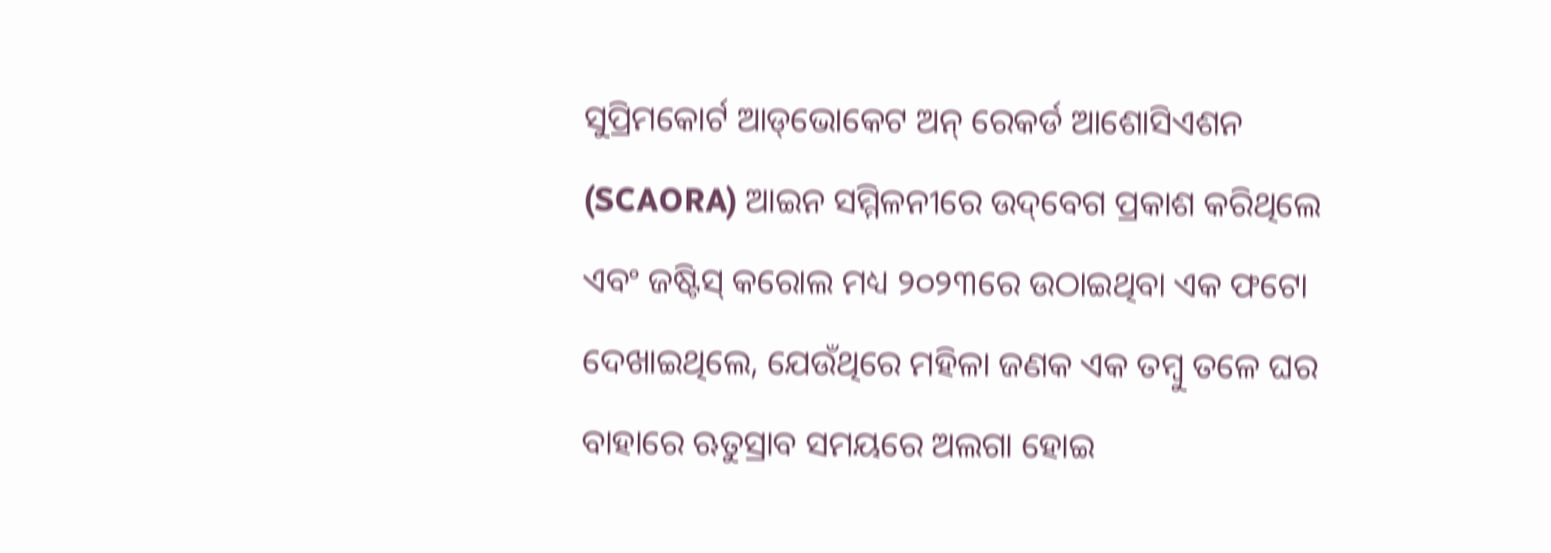ସୁପ୍ରିମକୋର୍ଟ ଆଡ୍‌ଭୋକେଟ ଅନ୍‌ ରେକର୍ଡ ଆଶୋସିଏଶନ (SCAORA) ଆଇନ ସମ୍ମିଳନୀରେ ଉଦ୍‌ବେଗ ପ୍ରକାଶ କରିଥିଲେ ଏବଂ ଜଷ୍ଟିସ୍‌ କରୋଲ ମଧ୍ୟ ୨୦୨୩ରେ ଉଠାଇଥିବା ଏକ ଫଟୋ ଦେଖାଇଥିଲେ, ଯେଉଁଥିରେ ମହିଳା ଜଣକ ଏକ ତମ୍ବୁ ତଳେ ଘର ବାହାରେ ଋତୁସ୍ରାବ ସମୟରେ ଅଲଗା ହୋଇ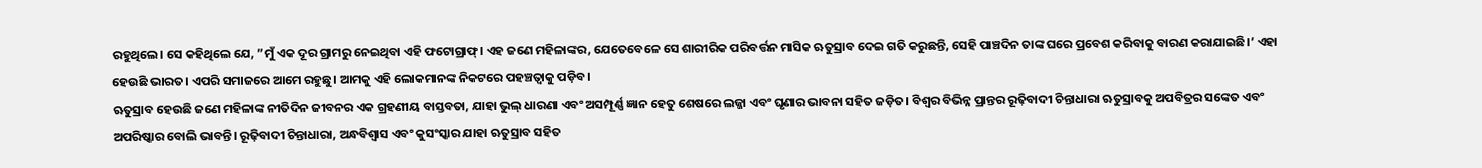ରହୁଥିଲେ। ସେ କହିଥିଲେ ଯେ, ”ମୁଁ ଏକ ଦୂର ଗ୍ରାମରୁ ନେଇଥିବା ଏହି ଫଟୋଗ୍ରାଫ୍‌। ଏହ ଜଣେ ମହିଳାଙ୍କର, ଯେତେବେଳେ ସେ ଶାରୀରିକ ପରିବର୍ତ୍ତନ ମାସିକ ଋତୁସ୍ରାବ ଦେଇ ଗତି କରୁଛନ୍ତି, ସେହି ପାଞ୍ଚଦିନ ତାଙ୍କ ଘରେ ପ୍ରବେଶ କରିବାକୁ ବାରଣ କରାଯାଇଛି।’ ଏହା ହେଉଛି ଭାରତ। ଏପରି ସମାଜରେ ଆମେ ରହୁଛୁ। ଆମକୁ ଏହି ଲୋକମାନଙ୍କ ନିକଟରେ ପହଞ୍ଚତ୍ବାକୁ ପଡ଼ିବ।
ଋତୁସ୍ରାବ ହେଉଛି ଜଣେ ମହିଳାଙ୍କ ନୀତିଦିନ ଜୀବନର ଏକ ଗ୍ରହଣୀୟ ବାସ୍ତବତା, ଯାହା ଭୁଲ୍‌ ଧାରଣା ଏବଂ ଅସମ୍ପୂର୍ଣ୍ଣ ଜ୍ଞାନ ହେତୁ ଶେଷରେ ଲଜ୍ଜା ଏବଂ ଘୃଣାର ଭାବନା ସହିତ ଜଡ଼ିତ। ବିଶ୍ୱର ବିଭିନ୍ନ ପ୍ରାନ୍ତର ରୂଢ଼ିବାଦୀ ଚିନ୍ତାଧାରା ଋତୁସ୍ରାବକୁ ଅପବିତ୍ରର ସଙ୍କେତ ଏବଂ ଅପରିଷ୍କାର ବୋଲି ଭାବନ୍ତି। ରୂଢ଼ିବାଦୀ ଚିନ୍ତାଧାରା, ଅନ୍ଧବିଶ୍ୱାସ ଏବଂ କୁସଂସ୍କାର ଯାହା ଋତୁସ୍ରାବ ସହିତ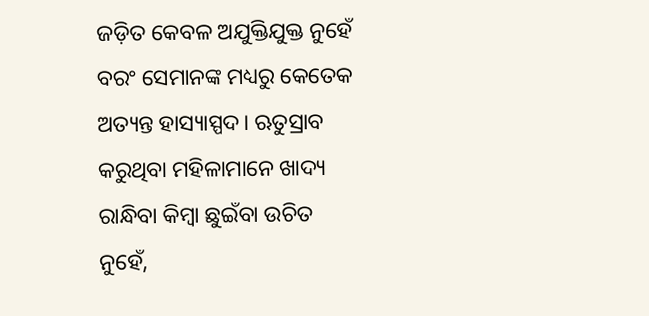ଜଡ଼ିତ କେବଳ ଅଯୁକ୍ତିଯୁକ୍ତ ନୁହେଁ ବରଂ ସେମାନଙ୍କ ମଧ୍ୟରୁ କେତେକ ଅତ୍ୟନ୍ତ ହାସ୍ୟାସ୍ପଦ। ଋତୁସ୍ରାବ କରୁଥିବା ମହିଳାମାନେ ଖାଦ୍ୟ ରାନ୍ଧିବା କିମ୍ବା ଛୁଇଁବା ଉଚିତ ନୁହେଁ,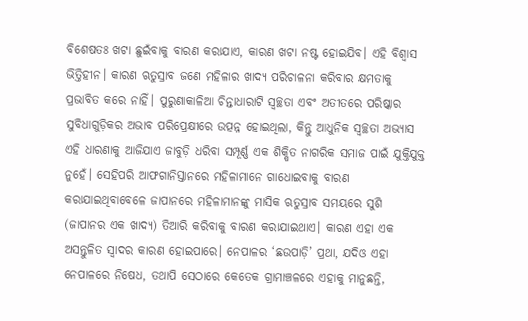ବିଶେଷତଃ ଖଟା ଛୁଇଁବାକୁ ବାରଣ କରାଯାଏ, କାରଣ ଖଟା ନଷ୍ଟ ହୋଇଯିବ। ଏହି ବିଶ୍ୱାସ ଭିତ୍ତିହୀନ। କାରଣ ଋତୁସ୍ରାବ ଜଣେ ମହିଳାର ଖାଦ୍ୟ ପରିଚାଳନା କରିବାର କ୍ଷମତାକୁ ପ୍ରଭାବିତ କରେ ନାହିଁ। ପୁରୁଣାକାଳିଆ ଚିନ୍ତାଧାରାଟି ସ୍ବଚ୍ଛତା ଏବଂ ଅତୀତରେ ପରିଷ୍କାର ସୁବିଧାଗୁଡ଼ିକର ଅଭାବ ପରିପ୍ରେକ୍ଷୀରେ ଉତ୍ପନ୍ନ ହୋଇଥିଲା, କିନ୍ତୁ ଆଧୁନିକ ସ୍ବଚ୍ଛତା ଅଭ୍ୟାସ ଏହି ଧାରଣାକୁ ଆଜିଯାଏ ଜାବୁଡ଼ି ଧରିବା ସମ୍ପୂର୍ଣ୍ଣ ଏକ ଶିକ୍ଷିତ ନାଗରିକ ସମାଜ ପାଇଁ ଯୁକ୍ତିଯୁକ୍ତ ନୁହେଁ। ସେହିପରି ଆଫଗାନିସ୍ତାନରେ ମହିଳାମାନେ ଗାଧୋଇବାକୁ ବାରଣ କରାଯାଇଥିବାବେଳେ ଜାପାନରେ ମହିଳାମାନଙ୍କୁ ମାସିକ ଋତୁସ୍ରାବ ସମୟରେ ସୁଶି (ଜାପାନର ଏକ ଖାଦ୍ୟ) ତିଆରି କରିବାକୁ ବାରଣ କରାଯାଇଥାଏ। କାରଣ ଏହା ଏକ ଅସନ୍ତୁଳିତ ସ୍ବାଦର କାରଣ ହୋଇପାରେ। ନେପାଳର ‘ଛଉପାଡ଼ି’ ପ୍ରଥା, ଯଦିଓ ଏହା ନେପାଳରେ ନିଷେଧ, ତଥାପି ସେଠାରେ କେତେକ ଗ୍ରାମାଞ୍ଚଳରେ ଏହାକୁ ମାନୁଛନ୍ତି,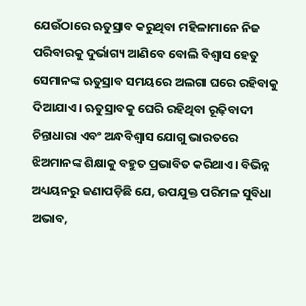ଯେଉଁଠାରେ ଋତୁସ୍ରାବ କରୁଥିବା ମହିଳାମାନେ ନିଜ ପରିବାରକୁ ଦୁର୍ଭାଗ୍ୟ ଆଣିବେ ବୋଲି ବିଶ୍ୱାସ ହେତୁ ସେମାନଙ୍କ ଋତୁସ୍ରାବ ସମୟରେ ଅଲଗା ଘରେ ରହିବାକୁ ଦିଆଯାଏ। ଋତୁସ୍ରାବକୁ ଘେରି ରହିଥିବା ରୂଢ଼ିବାଦୀ ଚିନ୍ତାଧାରା ଏବଂ ଅନ୍ଧବିଶ୍ୱାସ ଯୋଗୁ ଭାରତରେ ଝିଅମାନଙ୍କ ଶିକ୍ଷାକୁ ବହୁତ ପ୍ରଭାବିତ କରିଥାଏ। ବିଭିନ୍ନ ଅଧ୍ୟୟନରୁ ଜଣାପଡ଼ିଛି ଯେ, ଉପଯୁକ୍ତ ପରିମଳ ସୁବିଧା ଅଭାବ,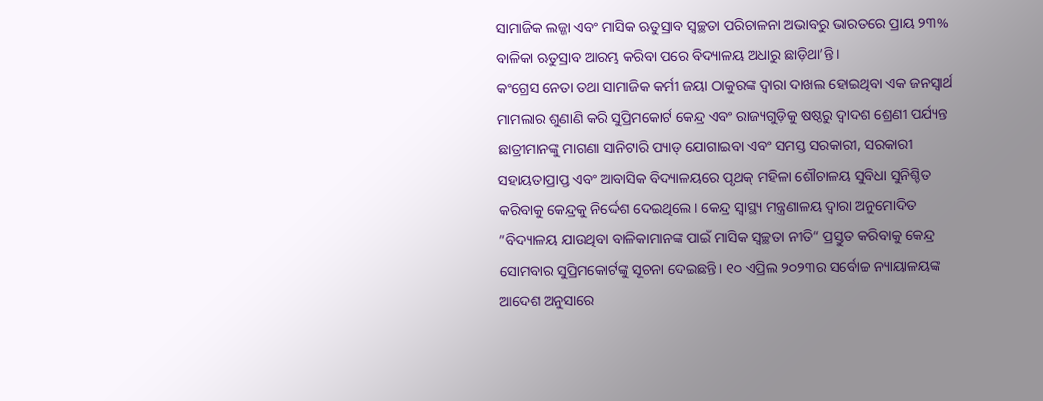ସାମାଜିକ ଲଜ୍ଜା ଏବଂ ମାସିକ ଋତୁସ୍ରାବ ସ୍ବଚ୍ଛତା ପରିଚାଳନା ଅଭାବରୁ ଭାରତରେ ପ୍ରାୟ ୨୩% ବାଳିକା ଋତୁସ୍ରାବ ଆରମ୍ଭ କରିବା ପରେ ବିଦ୍ୟାଳୟ ଅଧାରୁ ଛାଡ଼ିଥା’ନ୍ତି।
କଂଗ୍ରେସ ନେତା ତଥା ସାମାଜିକ କର୍ମୀ ଜୟା ଠାକୁରଙ୍କ ଦ୍ୱାରା ଦାଖଲ ହୋଇଥିବା ଏକ ଜନସ୍ବାର୍ଥ ମାମଲାର ଶୁଣାଣି କରି ସୁପ୍ରିମକୋର୍ଟ କେନ୍ଦ୍ର ଏବଂ ରାଜ୍ୟଗୁଡ଼ିକୁ ଷଷ୍ଠରୁ ଦ୍ୱାଦଶ ଶ୍ରେଣୀ ପର୍ଯ୍ୟନ୍ତ ଛାତ୍ରୀମାନଙ୍କୁ ମାଗଣା ସାନିଟାରି ପ୍ୟାଡ୍‌ ଯୋଗାଇବା ଏବଂ ସମସ୍ତ ସରକାରୀ, ସରକାରୀ ସହାୟତାପ୍ରାପ୍ତ ଏବଂ ଆବାସିକ ବିଦ୍ୟାଳୟରେ ପୃଥକ୍‌ ମହିଳା ଶୌଚାଳୟ ସୁବିଧା ସୁନିଶ୍ଚିତ କରିବାକୁ କେନ୍ଦ୍ରକୁ ନିର୍ଦ୍ଦେଶ ଦେଇଥିଲେ। କେନ୍ଦ୍ର ସ୍ବାସ୍ଥ୍ୟ ମନ୍ତ୍ରଣାଳୟ ଦ୍ୱାରା ଅନୁମୋଦିତ ”ବିଦ୍ୟାଳୟ ଯାଉଥିବା ବାଳିକାମାନଙ୍କ ପାଇଁ ମାସିକ ସ୍ବଚ୍ଛତା ନୀତି“ ପ୍ରସ୍ତୁତ କରିବାକୁ କେନ୍ଦ୍ର ସୋମବାର ସୁପ୍ରିମକୋର୍ଟଙ୍କୁ ସୂଚନା ଦେଇଛନ୍ତି। ୧୦ ଏପ୍ରିଲ ୨୦୨୩ର ସର୍ବୋଚ୍ଚ ନ୍ୟାୟାଳୟଙ୍କ ଆଦେଶ ଅନୁସାରେ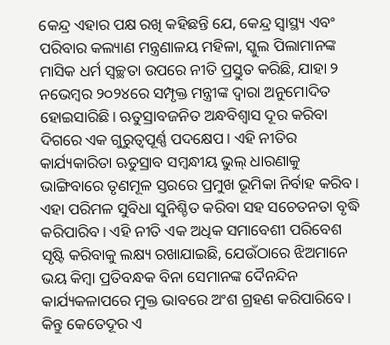କେନ୍ଦ୍ର ଏହାର ପକ୍ଷ ରଖି କହିଛନ୍ତି ଯେ, କେନ୍ଦ୍ର ସ୍ବାସ୍ଥ୍ୟ ଏବଂ ପରିବାର କଲ୍ୟାଣ ମନ୍ତ୍ରଣାଳୟ ମହିଳା, ସ୍କୁଲ ପିଲାମାନଙ୍କ ମାସିକ ଧର୍ମ ସ୍ବଚ୍ଛତା ଉପରେ ନୀତି ପ୍ରସ୍ତୁତ କରିଛି, ଯାହା ୨ ନଭେମ୍ବର ୨୦୨୪ରେ ସମ୍ପୃକ୍ତ ମନ୍ତ୍ରୀଙ୍କ ଦ୍ୱାରା ଅନୁମୋଦିତ ହୋଇସାରିଛି। ଋତୁସ୍ରାବଜନିତ ଅନ୍ଧବିଶ୍ୱାସ ଦୂର କରିବା ଦିଗରେ ଏକ ଗୁରୁତ୍ୱପୂର୍ଣ୍ଣ ପଦକ୍ଷେପ। ଏହି ନୀତିର କାର୍ଯ୍ୟକାରିତା ଋତୁସ୍ରାବ ସମ୍ବନ୍ଧୀୟ ଭୁଲ୍‌ ଧାରଣାକୁ ଭାଙ୍ଗିବାରେ ତୃଣମୂଳ ସ୍ତରରେ ପ୍ରମୁଖ ଭୂମିକା ନିର୍ବାହ କରିବ। ଏହା ପରିମଳ ସୁବିଧା ସୁନିଶ୍ଚିତ କରିବା ସହ ସଚେତନତା ବୃଦ୍ଧି କରିପାରିବ। ଏହି ନୀତି ଏକ ଅଧିକ ସମାବେଶୀ ପରିବେଶ ସୃଷ୍ଟି କରିବାକୁ ଲକ୍ଷ୍ୟ ରଖାଯାଇଛି, ଯେଉଁଠାରେ ଝିଅମାନେ ଭୟ କିମ୍ବା ପ୍ରତିବନ୍ଧକ ବିନା ସେମାନଙ୍କ ଦୈନନ୍ଦିନ କାର୍ଯ୍ୟକଳାପରେ ମୁକ୍ତ ଭାବରେ ଅଂଶ ଗ୍ରହଣ କରିପାରିବେ। କିନ୍ତୁ କେତେଦୂର ଏ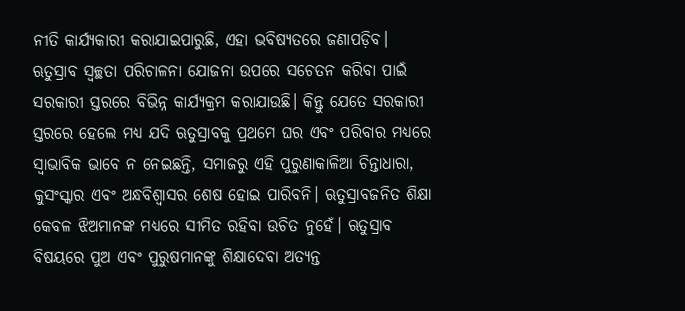ନୀତି କାର୍ଯ୍ୟକାରୀ କରାଯାଇପାରୁଛି, ଏହା ଭବିଷ୍ୟତରେ ଜଣାପଡ଼ିବ।
ଋତୁସ୍ରାବ ସ୍ବଚ୍ଛତା ପରିଚାଳନା ଯୋଜନା ଉପରେ ସଚେତନ କରିବା ପାଇଁ ସରକାରୀ ସ୍ତରରେ ବିଭିନ୍ନ କାର୍ଯ୍ୟକ୍ରମ କରାଯାଉଛି। କିନ୍ତୁ ଯେତେ ସରକାରୀ ସ୍ତରରେ ହେଲେ ମଧ୍ୟ ଯଦି ଋତୁସ୍ରାବକୁ ପ୍ରଥମେ ଘର ଏବଂ ପରିବାର ମଧ୍ୟରେ ସ୍ବାଭାବିକ ଭାବେ ନ ନେଇଛନ୍ତି, ସମାଜରୁ ଏହି ପୁରୁଣାକାଳିଆ ଚିନ୍ତାଧାରା, କୁସଂସ୍କାର ଏବଂ ଅନ୍ଧବିଶ୍ୱାସର ଶେଷ ହୋଇ ପାରିବନି। ଋତୁସ୍ରାବଜନିତ ଶିକ୍ଷା କେବଳ ଝିଅମାନଙ୍କ ମଧ୍ୟରେ ସୀମିତ ରହିବା ଉଚିତ ନୁହେଁ। ଋତୁସ୍ରାବ ବିଷୟରେ ପୁଅ ଏବଂ ପୁରୁଷମାନଙ୍କୁ ଶିକ୍ଷାଦେବା ଅତ୍ୟନ୍ତ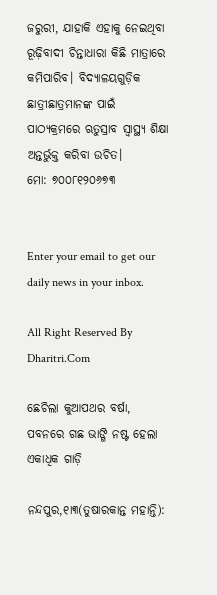ଜରୁରୀ, ଯାହାକି ଏହାକୁ ନେଇଥିବା ରୂଢ଼ିବାଦୀ ଚିନ୍ତାଧାରା କିଛି ମାତ୍ରାରେ କମିପାରିବ। ବିଦ୍ୟାଳୟଗୁଡ଼ିକ ଛାତ୍ରୀଛାତ୍ରମାନଙ୍କ ପାଇଁ ପାଠ୍ୟକ୍ରମରେ ଋତୁସ୍ରାବ ସ୍ବାସ୍ଥ୍ୟ ଶିକ୍ଷା ଅନ୍ତର୍ଭୁକ୍ତ କରିବା ଉଚିତ।
ମୋ: ୭୦୦୮୧୨୦୬୭୩


Enter your email to get our daily news in your inbox.

All Right Reserved By Dharitri.Com

ଛେଚିଲା କୁଆପଥର ବର୍ଷା, ପବନରେ ଗଛ ଭାଙ୍ଗି ନଷ୍ଟ ହେଲା ଏକାଧିକ ଗାଡ଼ି

ନନ୍ଦପୁର,୧ା୩(ତୁଷାରକାନ୍ତ ମହାନ୍ତି):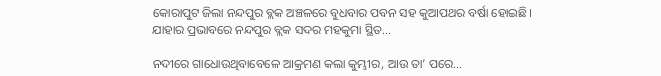କୋରାପୁଟ ଜିଲା ନନ୍ଦପୁର ବ୍ଲକ ଅଞ୍ଚଳରେ ବୁଧବାର ପବନ ସହ କୁଆପଥର ବର୍ଷା ହୋଇଛି। ଯାହାର ପ୍ରଭାବରେ ନନ୍ଦପୁର ବ୍ଲକ ସଦର ମହକୁମା ସ୍ଥିତ…

ନଦୀରେ ଗାଧୋଉଥିବାବେଳେ ଆକ୍ରମଣ କଲା କୁମ୍ଭୀର, ଆଉ ତା’ ପରେ…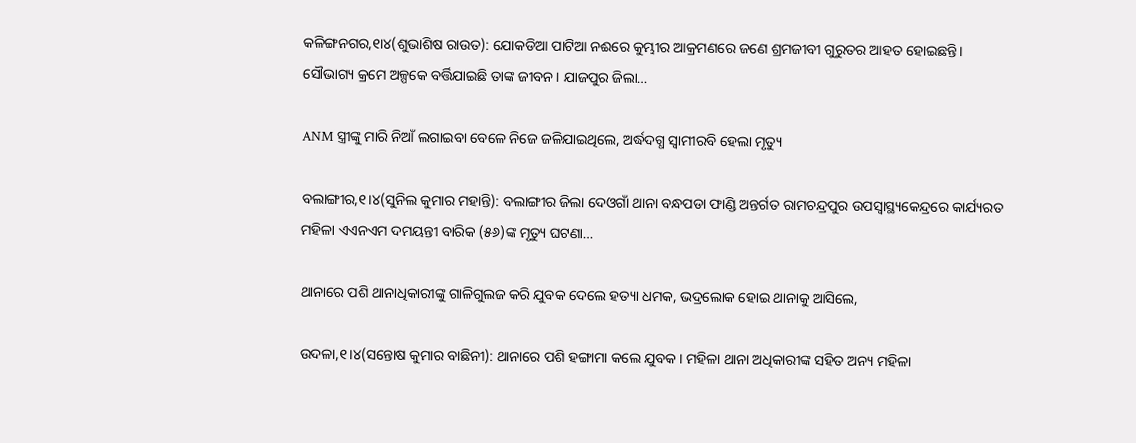କଳିଙ୍ଗନଗର,୧ା୪(ଶୁଭାଶିଷ ରାଉତ): ଯୋକଡିଆ ପାଟିଆ ନଈରେ କୁମ୍ଭୀର ଆକ୍ରମଣରେ ଜଣେ ଶ୍ରମଜୀବୀ ଗୁରୁତର ଆହତ ହୋଇଛନ୍ତି। ସୌଭାଗ୍ୟ କ୍ରମେ ଅଳ୍ପକେ ବର୍ତ୍ତିଯାଇଛି ତାଙ୍କ ଜୀବନ। ଯାଜପୁର ଜିଲା…

ANM ସ୍ତ୍ରୀଙ୍କୁ ମାରି ନିଆଁ ଲଗାଇବା ବେଳେ ନିଜେ ଜଳିଯାଇଥିଲେ, ଅର୍ଦ୍ଧଦଗ୍ଧ ସ୍ବାମୀରବି ହେଲା ମୃତ୍ୟୁ

ବଲାଙ୍ଗୀର,୧।୪(ସୁନିଲ କୁମାର ମହାନ୍ତି): ବଲାଙ୍ଗୀର ଜିଲା ଦେଓଗାଁ ଥାନା ବନ୍ଧପଡା ଫାଣ୍ଡି ଅନ୍ତର୍ଗତ ରାମଚନ୍ଦ୍ରପୁର ଉପସ୍ବାସ୍ଥ୍ୟକେନ୍ଦ୍ରରେ କାର୍ଯ୍ୟରତ ମହିଳା ଏଏନଏମ ଦମୟନ୍ତୀ ବାରିକ (୫୬)ଙ୍କ ମୃତ୍ୟୁ ଘଟଣା…

ଥାନାରେ ପଶି ଥାନାଧିକାରୀଙ୍କୁ ଗାଳିଗୁଲଜ କରି ଯୁବକ ଦେଲେ ହତ୍ୟା ଧମକ, ଭଦ୍ରଲୋକ ହୋଇ ଥାନାକୁ ଆସିଲେ,

ଉଦଳା,୧।୪(ସନ୍ତୋଷ କୁମାର ବାଛିନୀ): ଥାନାରେ ପଶି ହଙ୍ଗାମା କଲେ ଯୁବକ । ମହିଳା ଥାନା ଅଧିକାରୀଙ୍କ ସହିତ ଅନ୍ୟ ମହିଳା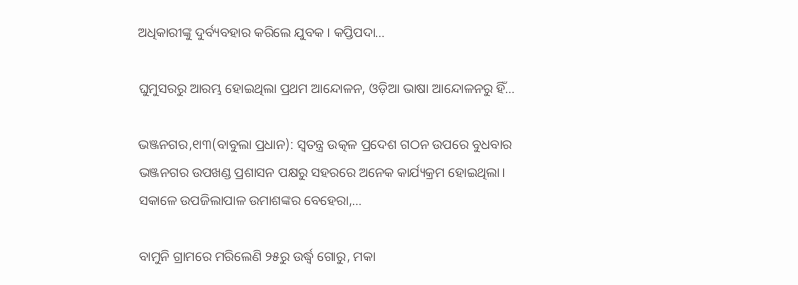ଅଧିକାରୀଙ୍କୁ ଦୁର୍ବ୍ୟବହାର କରିଲେ ଯୁବକ। କପ୍ତିପଦା…

ଘୁମୁସରରୁ ଆରମ୍ଭ ହୋଇଥିଲା ପ୍ରଥମ ଆନ୍ଦୋଳନ, ଓଡ଼ିଆ ଭାଷା ଆନ୍ଦୋଳନରୁ ହିଁ…

ଭଞ୍ଜନଗର,୧ା୩(ବାବୁଲା ପ୍ରଧାନ): ସ୍ବତନ୍ତ୍ର ଉତ୍କଳ ପ୍ରଦେଶ ଗଠନ ଉପରେ ବୁଧବାର ଭଞ୍ଜନଗର ଉପଖଣ୍ଡ ପ୍ରଶାସନ ପକ୍ଷରୁ ସହରରେ ଅନେକ କାର୍ଯ୍ୟକ୍ରମ ହୋଇଥିଲା। ସକାଳେ ଉପଜିଲାପାଳ ଉମାଶଙ୍କର ବେହେରା,…

ବାମୁନି ଗ୍ରାମରେ ମରିଲେଣି ୨୫ରୁ ଉର୍ଦ୍ଧ୍ବ ଗୋରୁ, ମକା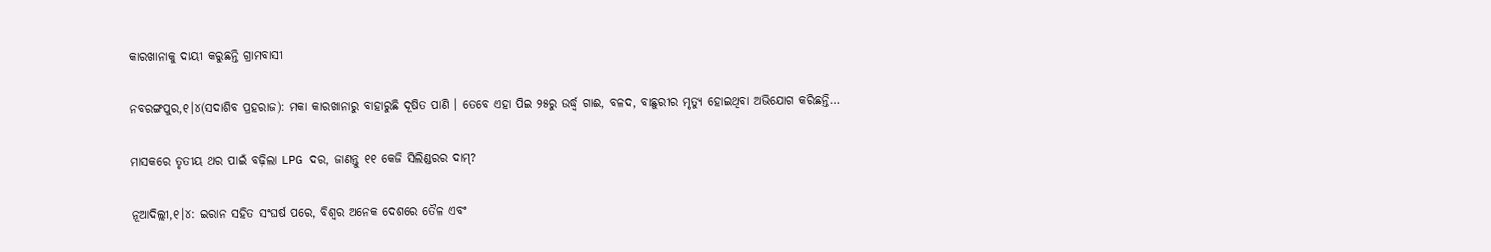କାରଖାନାକୁ ଦାୟୀ କରୁଛନ୍ତି ଗ୍ରାମବାସୀ

ନବରଙ୍ଗପୁର,୧।୪(ସଦାଶିବ ପ୍ରହରାଜ): ମକା କାରଖାନାରୁ ବାହାରୁଛି ଦୂଷିତ ପାଣି । ତେବେ ଏହା ପିଇ ୨୫ରୁ ଉର୍ଦ୍ଧ୍ବ ଗାଈ, ବଳଦ, ବାଛୁରୀର ମୃତ୍ୟୁ ହୋଇଥିବା ଅଭିଯୋଗ କରିଛନ୍ତି…

ମାସକରେ ତୃତୀୟ ଥର ପାଇଁ ବଢ଼ିଲା LPG ଦର, ଜାଣନ୍ତୁ ୧୧ କେଜି ସିଲିଣ୍ଡରର ଦାମ୍?

ନୂଆଦିଲ୍ଲୀ,୧।୪: ଇରାନ ସହିତ ସଂଘର୍ଷ ପରେ, ବିଶ୍ୱର ଅନେକ ଦେଶରେ ତୈଳ ଏବଂ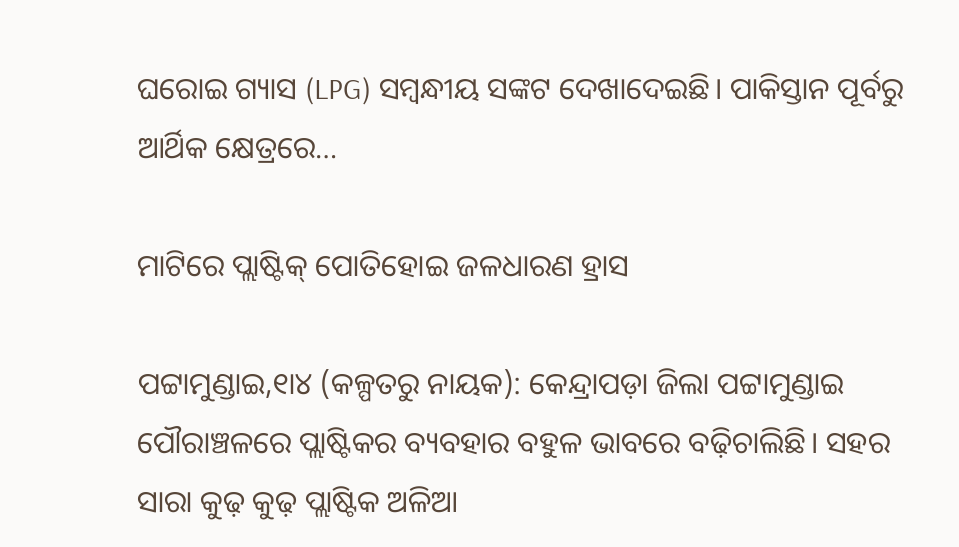ଘରୋଇ ଗ୍ୟାସ (LPG) ସମ୍ବନ୍ଧୀୟ ସଙ୍କଟ ଦେଖାଦେଇଛି। ପାକିସ୍ତାନ ପୂର୍ବରୁ ଆର୍ଥିକ କ୍ଷେତ୍ରରେ…

ମାଟିରେ ପ୍ଲାଷ୍ଟିକ୍‌ ପୋତିହୋଇ ଜଳଧାରଣ ହ୍ରାସ

ପଟ୍ଟାମୁଣ୍ଡାଇ,୧ା୪ (କଳ୍ପତରୁ ନାୟକ): କେନ୍ଦ୍ରାପଡ଼ା ଜିଲା ପଟ୍ଟାମୁଣ୍ଡାଇ ପୌରାଞ୍ଚଳରେ ପ୍ଲାଷ୍ଟିକର ବ୍ୟବହାର ବହୁଳ ଭାବରେ ବଢ଼ିଚାଲିଛି। ସହର ସାରା କୁଢ଼ କୁଢ଼ ପ୍ଲାଷ୍ଟିକ ଅଳିଆ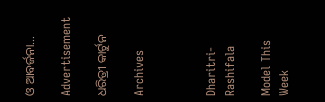ଓ ଆବର୍ଜନା…

Advertisement

ଧରିତ୍ରୀ କାର୍ଟୁନ

Archives



Dharitri-Rashifala

Model This Week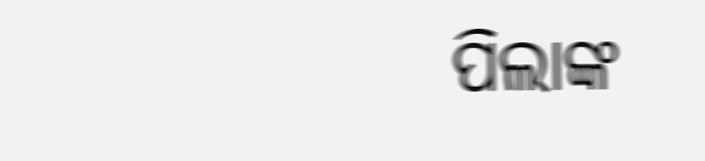ପିଲାଙ୍କ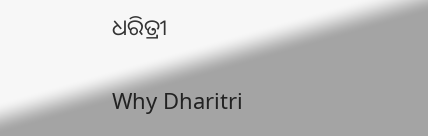ଧରିତ୍ରୀ

Why Dharitri